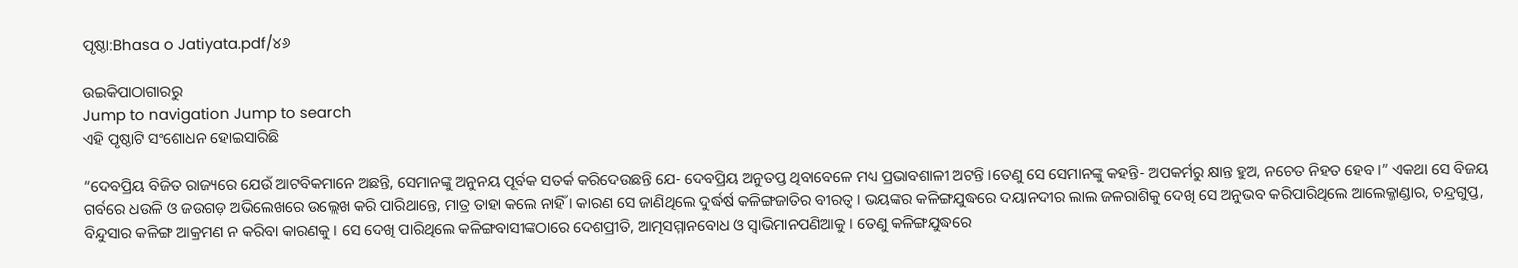ପୃଷ୍ଠା:Bhasa o Jatiyata.pdf/୪୬

ଉଇକିପାଠାଗାର‌ରୁ
Jump to navigation Jump to search
ଏହି ପୃଷ୍ଠାଟି ସଂଶୋଧନ ହୋଇସାରିଛି

“ଦେବପ୍ରିୟ ବିଜିତ ରାଜ୍ୟରେ ଯେଉଁ ଆଟବିକମାନେ ଅଛନ୍ତି, ସେମାନଙ୍କୁ ଅନୁନୟ ପୂର୍ବକ ସତର୍କ କରିଦେଉଛନ୍ତି ଯେ- ଦେବପ୍ରିୟ ଅନୁତପ୍ତ ଥିବାବେଳେ ମଧ୍ୟ ପ୍ରଭାବଶାଳୀ ଅଟନ୍ତି ।ତେଣୁ ସେ ସେମାନଙ୍କୁ କହନ୍ତି- ଅପକର୍ମରୁ କ୍ଷାନ୍ତ ହୁଅ, ନଚେତ ନିହତ ହେବ ।” ଏକଥା ସେ ବିଜୟ ଗର୍ବରେ ଧଉଳି ଓ ଜଉଗଡ଼ ଅଭିଲେଖରେ ଉଲ୍ଲେଖ କରି ପାରିଥାନ୍ତେ, ମାତ୍ର ତାହା କଲେ ନାହିଁ । କାରଣ ସେ ଜାଣିଥିଲେ ଦୁର୍ଦ୍ଧର୍ଷ କଳିଙ୍ଗଜାତିର ବୀରତ୍ୱ । ଭୟଙ୍କର କଳିଙ୍ଗଯୁଦ୍ଧରେ ଦୟାନଦୀର ଲାଲ ଜଳରାଶିକୁ ଦେଖି ସେ ଅନୁଭବ କରିପାରିଥିଲେ ଆଲେକ୍ଜାଣ୍ଡାର, ଚନ୍ଦ୍ରଗୁପ୍ତ, ବିନ୍ଦୁସାର କଳିଙ୍ଗ ଆକ୍ରମଣ ନ କରିବା କାରଣକୁ । ସେ ଦେଖି ପାରିଥିଲେ କଳିଙ୍ଗବାସୀଙ୍କଠାରେ ଦେଶପ୍ରୀତି, ଆତ୍ମସମ୍ମାନବୋଧ ଓ ସ୍ୱାଭିମାନପଣିଆକୁ । ତେଣୁ କଳିଙ୍ଗଯୁଦ୍ଧରେ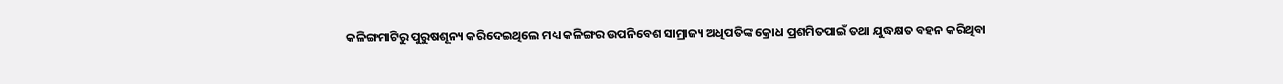କଳିଙ୍ଗମାଟିରୁ ପୁରୁଷଶୂନ୍ୟ କରିଦେଇଥିଲେ ମଧ୍ୟ କଳିଙ୍ଗର ଉପନିବେଶ ସାମ୍ରାଜ୍ୟ ଅଧିପତିଙ୍କ କ୍ରୋଧ ପ୍ରଶମିତପାଇଁ ତଥା ଯୁଦ୍ଧକ୍ଷତ ବହନ କରିଥିବା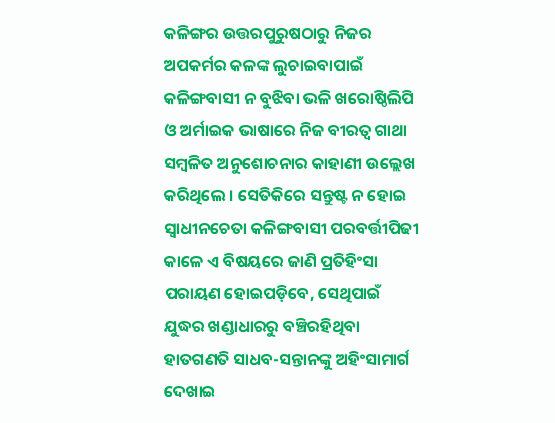କଳିଙ୍ଗର ଉତ୍ତରପୁରୁଷଠାରୁ ନିଜର ଅପକର୍ମର କଳଙ୍କ ଲୁଚାଇବାପାଇଁ କଳିଙ୍ଗବାସୀ ନ ବୁଝିବା ଭଳି ଖରୋଷ୍ଠିଲିପି ଓ ଅର୍ମାଇକ ଭାଷାରେ ନିଜ ବୀରତ୍ୱ ଗାଥା ସମ୍ବଳିତ ଅନୁଶୋଚନାର କାହାଣୀ ଉଲ୍ଲେଖ କରିଥିଲେ । ସେତିକିରେ ସନ୍ତୁଷ୍ଟ ନ ହୋଇ ସ୍ୱାଧୀନଚେତା କଳିଙ୍ଗବାସୀ ପରବର୍ତ୍ତୀପିଢୀ କାଳେ ଏ ବିଷୟରେ ଜାଣି ପ୍ରତିହିଂସା ପରାୟଣ ହୋଇପଡ଼ିବେ, ସେଥିପାଇଁ ଯୁଦ୍ଧର ଖଣ୍ଡାଧାରରୁ ବଞ୍ଚିରହିଥିବା ହାତଗଣତି ସାଧବ-ସନ୍ତାନଙ୍କୁ ଅହିଂସାମାର୍ଗ ଦେଖାଇ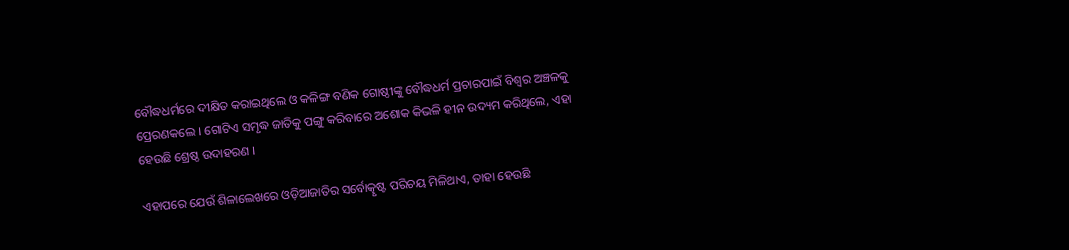ବୌଦ୍ଧଧର୍ମରେ ଦୀକ୍ଷିତ କରାଇଥିଲେ ଓ କଳିଙ୍ଗ ବଣିକ ଗୋଷ୍ଠୀଙ୍କୁ ବୌଦ୍ଧଧର୍ମ ପ୍ରଚାରପାଇଁ ବିଶ୍ୱର ଅଞ୍ଚଳକୁ ପ୍ରେରଣକଲେ । ଗୋଟିଏ ସମୃଦ୍ଧ ଜାତିକୁ ପଙ୍ଗୁ କରିବାରେ ଅଶୋକ କିଭଳି ହୀନ ଉଦ୍ୟମ କରିଥିଲେ, ଏହା ହେଉଛି ଶ୍ରେଷ୍ଠ ଉଦାହରଣ ।

ଏହାପରେ ଯେଉଁ ଶିଳାଲେଖରେ ଓଡ଼ିଆଜାତିର ସର୍ବୋତ୍କୃଷ୍ଟ ପରିଚୟ ମିଳିଥାଏ, ତାହା ହେଉଛି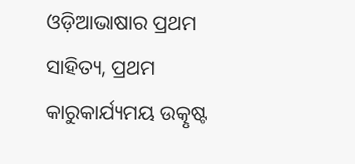ଓଡ଼ିଆଭାଷାର ପ୍ରଥମ ସାହିତ୍ୟ, ପ୍ରଥମ କାରୁକାର୍ଯ୍ୟମୟ ଉତ୍କୃଷ୍ଟ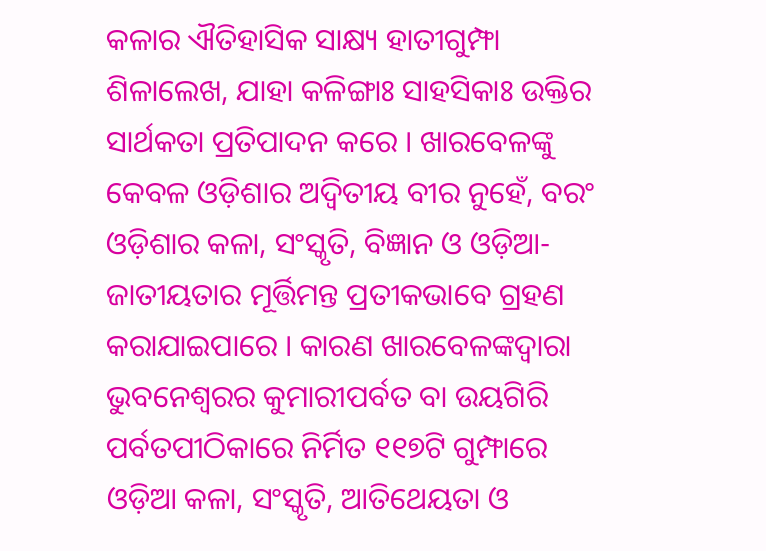କଳାର ଐତିହାସିକ ସାକ୍ଷ୍ୟ ହାତୀଗୁମ୍ଫା ଶିଳାଲେଖ, ଯାହା କଳିଙ୍ଗାଃ ସାହସିକାଃ ଉକ୍ତିର ସାର୍ଥକତା ପ୍ରତିପାଦନ କରେ । ଖାରବେଳଙ୍କୁ କେବଳ ଓଡ଼ିଶାର ଅଦ୍ୱିତୀୟ ବୀର ନୁହେଁ, ବରଂ ଓଡ଼ିଶାର କଳା, ସଂସ୍କୃତି, ବିଜ୍ଞାନ ଓ ଓଡ଼ିଆ-ଜାତୀୟତାର ମୂର୍ତ୍ତିମନ୍ତ ପ୍ରତୀକଭାବେ ଗ୍ରହଣ କରାଯାଇପାରେ । କାରଣ ଖାରବେଳଙ୍କଦ୍ୱାରା ଭୁବନେଶ୍ୱରର କୁମାରୀପର୍ବତ ବା ଉୟଗିରି ପର୍ବତପୀଠିକାରେ ନିର୍ମିତ ୧୧୭ଟି ଗୁମ୍ଫାରେ ଓଡ଼ିଆ କଳା, ସଂସ୍କୃତି, ଆତିଥେୟତା ଓ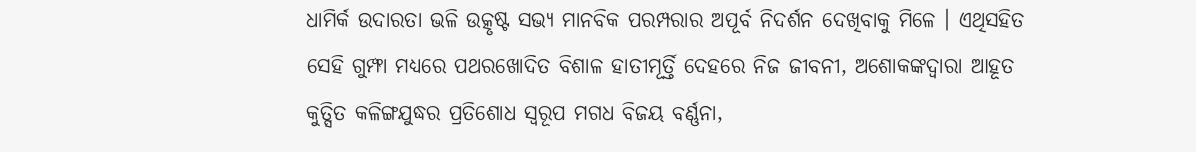ଧାମିର୍କ ଉଦାରତା ଭଳି ଉତ୍କୃଷ୍ଟ ସଭ୍ୟ ମାନବିକ ପରମ୍ପରାର ଅପୂର୍ବ ନିଦର୍ଶନ ଦେଖିବାକୁ ମିଳେ । ଏଥିସହିତ ସେହି ଗୁମ୍ଫା ମଧ୍ୟରେ ପଥରଖୋଦିତ ବିଶାଳ ହାତୀମୂର୍ତ୍ତି ଦେହରେ ନିଜ ଜୀବନୀ, ଅଶୋକଙ୍କଦ୍ୱାରା ଆହୂତ କୁତ୍ସିତ କଳିଙ୍ଗଯୁଦ୍ଧର ପ୍ରତିଶୋଧ ସ୍ୱରୂପ ମଗଧ ବିଜୟ ବର୍ଣ୍ଣନା,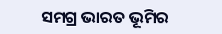ସମଗ୍ର ଭାରତ ଭୂମିର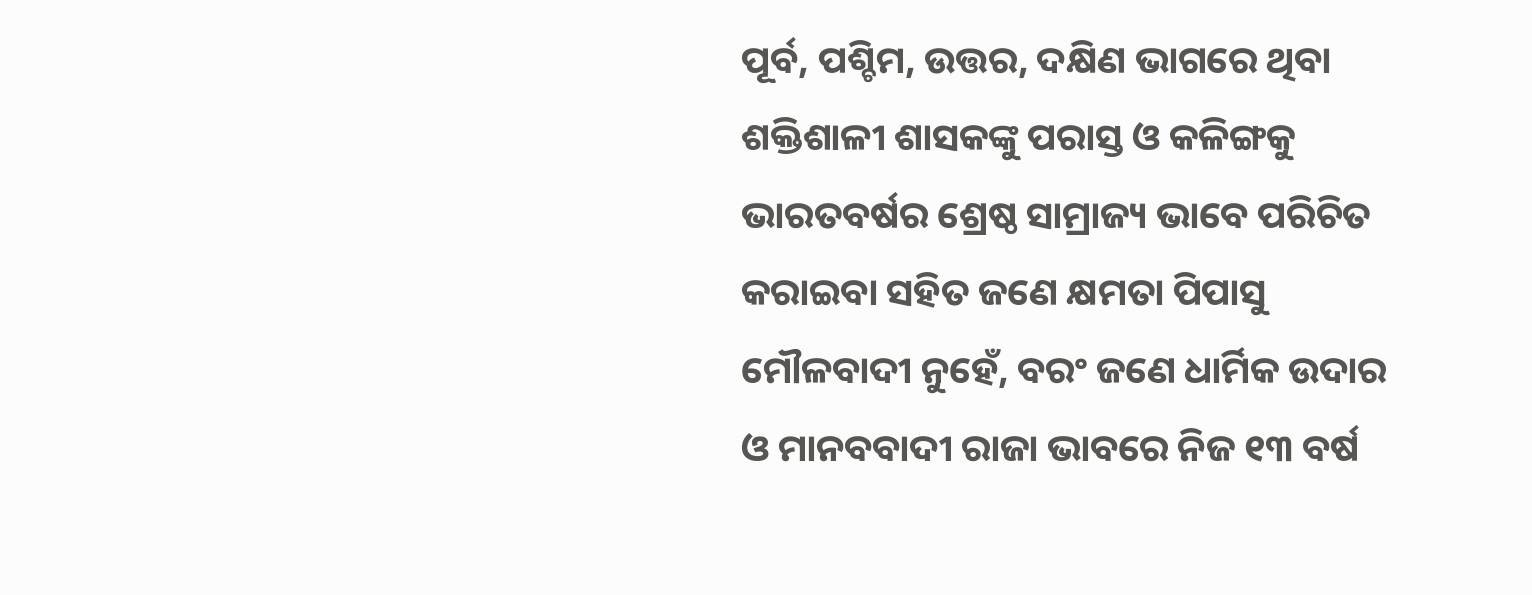ପୂର୍ବ, ପଶ୍ଚିମ, ଉତ୍ତର, ଦକ୍ଷିଣ ଭାଗରେ ଥିବା ଶକ୍ତିଶାଳୀ ଶାସକଙ୍କୁ ପରାସ୍ତ ଓ କଳିଙ୍ଗକୁ ଭାରତବର୍ଷର ଶ୍ରେଷ୍ଠ ସାମ୍ରାଜ୍ୟ ଭାବେ ପରିଚିତ କରାଇବା ସହିତ ଜଣେ କ୍ଷମତା ପିପାସୁ ମୌଳବାଦୀ ନୁହେଁ, ବରଂ ଜଣେ ଧାର୍ମିକ ଉଦାର ଓ ମାନବବାଦୀ ରାଜା ଭାବରେ ନିଜ ୧୩ ବର୍ଷ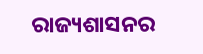ରାଜ୍ୟଶାସନର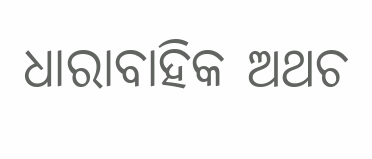ଧାରାବାହିକ ଅଥଚ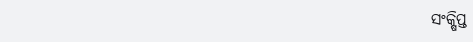ସଂକ୍ଷିପ୍ତ